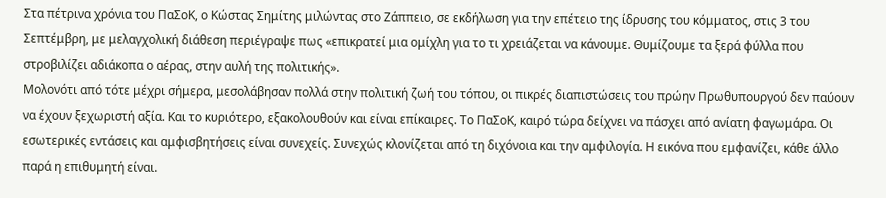Στα πέτρινα χρόνια του ΠαΣοΚ, ο Κώστας Σημίτης μιλώντας στο Ζάππειο, σε εκδήλωση για την επέτειο της ίδρυσης του κόμματος, στις 3 του Σεπτέμβρη, με μελαγχολική διάθεση περιέγραψε πως «επικρατεί μια ομίχλη για το τι χρειάζεται να κάνουμε. Θυμίζουμε τα ξερά φύλλα που στροβιλίζει αδιάκοπα ο αέρας, στην αυλή της πολιτικής».
Μολονότι από τότε μέχρι σήμερα, μεσολάβησαν πολλά στην πολιτική ζωή του τόπου, οι πικρές διαπιστώσεις του πρώην Πρωθυπουργού δεν παύουν να έχουν ξεχωριστή αξία. Και το κυριότερο, εξακολουθούν και είναι επίκαιρες. Το ΠαΣοΚ, καιρό τώρα δείχνει να πάσχει από ανίατη φαγωμάρα. Οι εσωτερικές εντάσεις και αμφισβητήσεις είναι συνεχείς. Συνεχώς κλονίζεται από τη διχόνοια και την αμφιλογία. Η εικόνα που εμφανίζει, κάθε άλλο παρά η επιθυμητή είναι.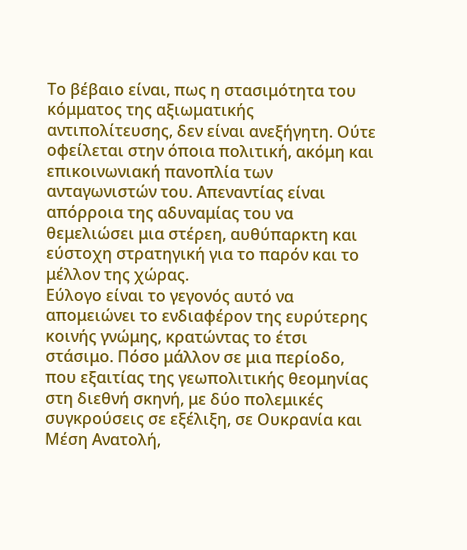Το βέβαιο είναι, πως η στασιμότητα του κόμματος της αξιωματικής αντιπολίτευσης, δεν είναι ανεξήγητη. Ούτε οφείλεται στην όποια πολιτική, ακόμη και επικοινωνιακή πανοπλία των ανταγωνιστών του. Απεναντίας είναι απόρροια της αδυναμίας του να θεμελιώσει μια στέρεη, αυθύπαρκτη και εύστοχη στρατηγική για το παρόν και το μέλλον της χώρας.
Εύλογο είναι το γεγονός αυτό να απομειώνει το ενδιαφέρον της ευρύτερης κοινής γνώμης, κρατώντας το έτσι στάσιμο. Πόσο μάλλον σε μια περίοδο, που εξαιτίας της γεωπολιτικής θεομηνίας στη διεθνή σκηνή, με δύο πολεμικές συγκρούσεις σε εξέλιξη, σε Ουκρανία και Μέση Ανατολή,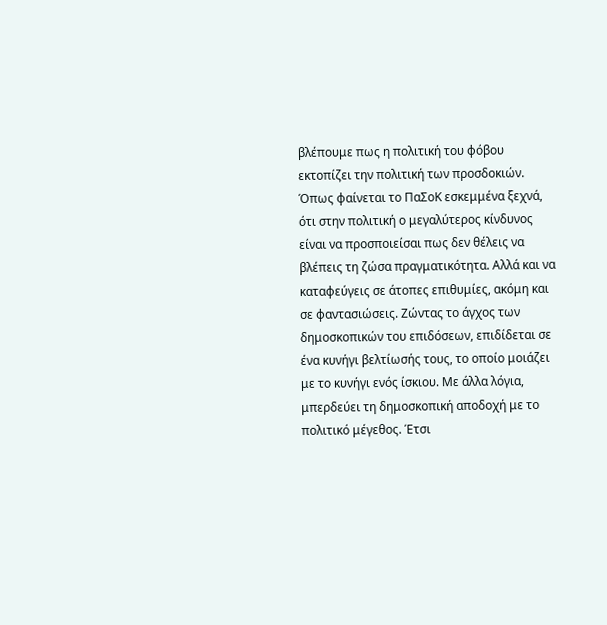βλέπουμε πως η πολιτική του φόβου εκτοπίζει την πολιτική των προσδοκιών.
Όπως φαίνεται το ΠαΣοΚ εσκεμμένα ξεχνά, ότι στην πολιτική ο μεγαλύτερος κίνδυνος είναι να προσποιείσαι πως δεν θέλεις να βλέπεις τη ζώσα πραγματικότητα. Αλλά και να καταφεύγεις σε άτοπες επιθυμίες, ακόμη και σε φαντασιώσεις. Ζώντας το άγχος των δημοσκοπικών του επιδόσεων, επιδίδεται σε ένα κυνήγι βελτίωσής τους, το οποίο μοιάζει με το κυνήγι ενός ίσκιου. Με άλλα λόγια, μπερδεύει τη δημοσκοπική αποδοχή με το πολιτικό μέγεθος. Έτσι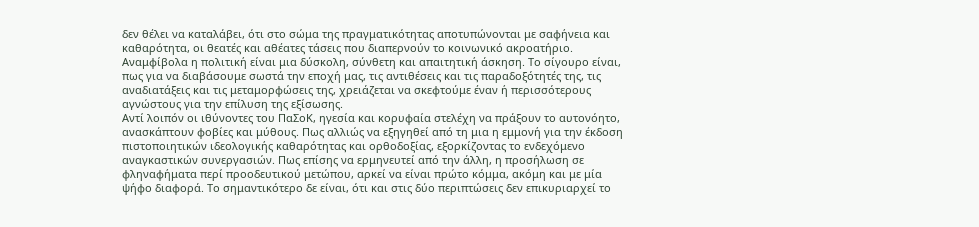δεν θέλει να καταλάβει, ότι στο σώμα της πραγματικότητας αποτυπώνονται με σαφήνεια και καθαρότητα, οι θεατές και αθέατες τάσεις που διαπερνούν το κοινωνικό ακροατήριο.
Αναμφίβολα η πολιτική είναι μια δύσκολη, σύνθετη και απαιτητική άσκηση. Το σίγουρο είναι, πως για να διαβάσουμε σωστά την εποχή μας, τις αντιθέσεις και τις παραδοξότητές της, τις αναδιατάξεις και τις μεταμορφώσεις της, χρειάζεται να σκεφτούμε έναν ή περισσότερους αγνώστους για την επίλυση της εξίσωσης.
Αντί λοιπόν οι ιθύνοντες του ΠαΣοΚ, ηγεσία και κορυφαία στελέχη να πράξουν το αυτονόητο, ανασκάπτουν φοβίες και μύθους. Πως αλλιώς να εξηγηθεί από τη μια η εμμονή για την έκδοση πιστοποιητικών ιδεολογικής καθαρότητας και ορθοδοξίας, εξορκίζοντας το ενδεχόμενο αναγκαστικών συνεργασιών. Πως επίσης να ερμηνευτεί από την άλλη, η προσήλωση σε φληναφήματα περί προοδευτικού μετώπου, αρκεί να είναι πρώτο κόμμα, ακόμη και με μία ψήφο διαφορά. Το σημαντικότερο δε είναι, ότι και στις δύο περιπτώσεις δεν επικυριαρχεί το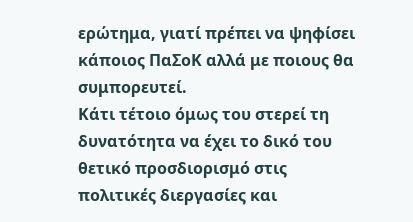ερώτημα, γιατί πρέπει να ψηφίσει κάποιος ΠαΣοΚ αλλά με ποιους θα συμπορευτεί.
Κάτι τέτοιο όμως του στερεί τη δυνατότητα να έχει το δικό του θετικό προσδιορισμό στις πολιτικές διεργασίες και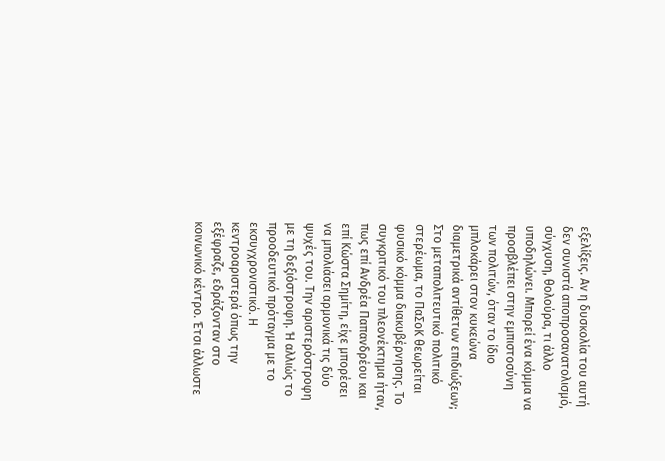εξελίξεις. Αν η δυσκολία του αυτή δεν συνιστά αποπροσανατολισμό, σύγχυση, θολούρα, τι άλλο υποδηλώνει. Μπορεί ένα κόμμα να προσβλέπει στην εμπιστοσύνη των πολιτών, όταν το ίδιο μπλοκάρει στον κυκεώνα διαμετρικά αντίθετων επιδιώξεων;
Στο μεταπολιτευτικό πολιτικό στερέωμα, το ΠαΣοΚ θεωρείται φυσικό κόμμα διακυβέρνησης. Το συγκριτικό του πλεονέκτημα ήταν, πως επί Ανδρέα Παπανδρέου και επί Κώστα Σημίτη, είχε μπορέσει να μπολιάσει αρμονικά τις δύο ψυχές του. Την αριστερόστροφη με τη δεξιόστροφη. Ή αλλιώς το προοδευτικό πρόταγμα με το εκσυγχρονιστικό. Η κεντροαριστερά όπως την εξέφραζε, εδράζονταν στο κοινωνικό κέντρο. Έτσι άλλωστε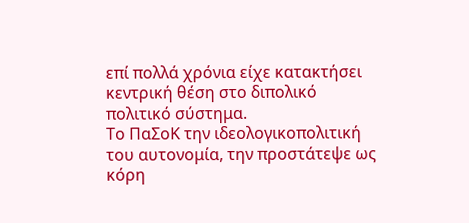επί πολλά χρόνια είχε κατακτήσει κεντρική θέση στο διπολικό πολιτικό σύστημα.
Το ΠαΣοΚ την ιδεολογικοπολιτική του αυτονομία, την προστάτεψε ως κόρη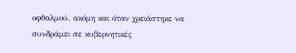οφθαλμού, ακόμη και όταν χρειάστηκε να συνδράμει σε κυβερνητικές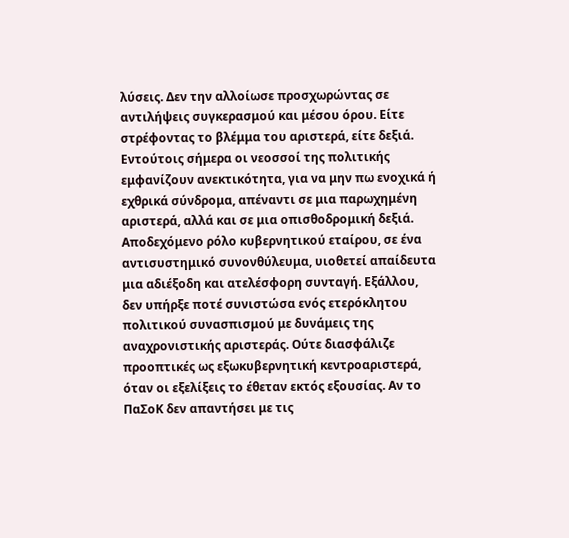λύσεις. Δεν την αλλοίωσε προσχωρώντας σε αντιλήψεις συγκερασμού και μέσου όρου. Είτε στρέφοντας το βλέμμα του αριστερά, είτε δεξιά. Εντούτοις σήμερα οι νεοσσοί της πολιτικής εμφανίζουν ανεκτικότητα, για να μην πω ενοχικά ή εχθρικά σύνδρομα, απέναντι σε μια παρωχημένη αριστερά, αλλά και σε μια οπισθοδρομική δεξιά.
Αποδεχόμενο ρόλο κυβερνητικού εταίρου, σε ένα αντισυστημικό συνονθύλευμα, υιοθετεί απαίδευτα μια αδιέξοδη και ατελέσφορη συνταγή. Εξάλλου, δεν υπήρξε ποτέ συνιστώσα ενός ετερόκλητου πολιτικού συνασπισμού με δυνάμεις της αναχρονιστικής αριστεράς. Ούτε διασφάλιζε προοπτικές ως εξωκυβερνητική κεντροαριστερά, όταν οι εξελίξεις το έθεταν εκτός εξουσίας. Αν το ΠαΣοΚ δεν απαντήσει με τις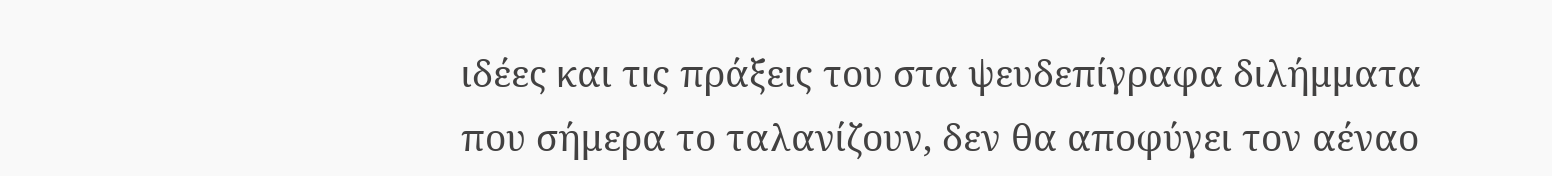ιδέες και τις πράξεις του στα ψευδεπίγραφα διλήμματα που σήμερα το ταλανίζουν, δεν θα αποφύγει τον αέναο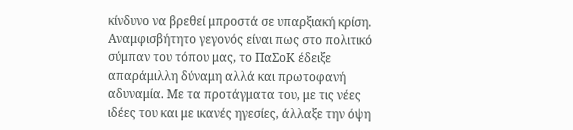κίνδυνο να βρεθεί μπροστά σε υπαρξιακή κρίση.
Αναμφισβήτητο γεγονός είναι πως στο πολιτικό σύμπαν του τόπου μας, το ΠαΣοΚ έδειξε απαράμιλλη δύναμη αλλά και πρωτοφανή αδυναμία. Με τα προτάγματα του, με τις νέες ιδέες του και με ικανές ηγεσίες, άλλαξε την όψη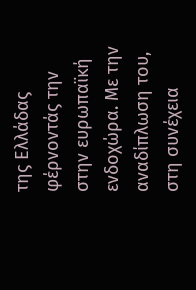της Ελλάδας φέρνοντάς την στην ευρωπαϊκή ενδοχώρα. Με την αναδίπλωση του, στη συνέχεια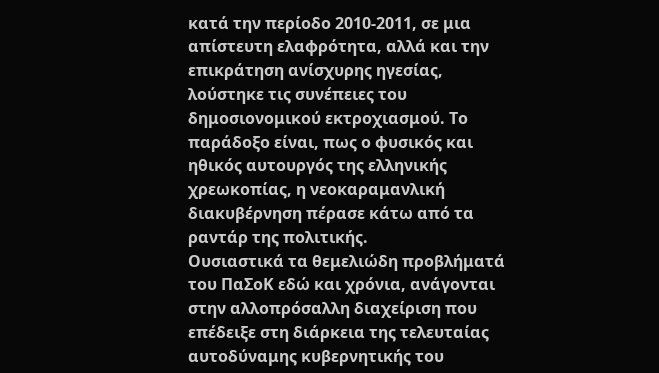κατά την περίοδο 2010-2011, σε μια απίστευτη ελαφρότητα, αλλά και την επικράτηση ανίσχυρης ηγεσίας, λούστηκε τις συνέπειες του δημοσιονομικού εκτροχιασμού. Το παράδοξο είναι, πως ο φυσικός και ηθικός αυτουργός της ελληνικής χρεωκοπίας, η νεοκαραμανλική διακυβέρνηση πέρασε κάτω από τα ραντάρ της πολιτικής.
Ουσιαστικά τα θεμελιώδη προβλήματά του ΠαΣοΚ εδώ και χρόνια, ανάγονται στην αλλοπρόσαλλη διαχείριση που επέδειξε στη διάρκεια της τελευταίας αυτοδύναμης κυβερνητικής του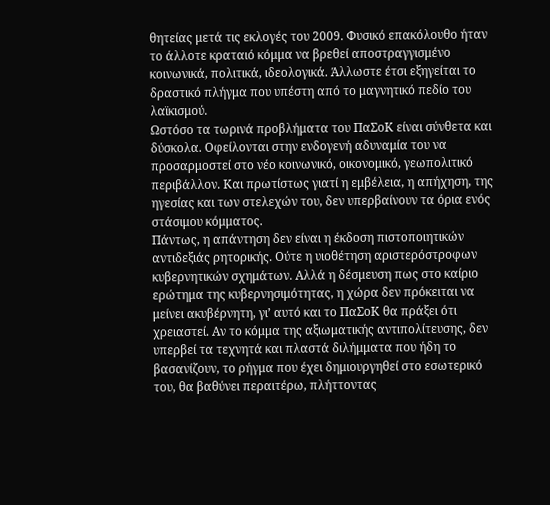θητείας μετά τις εκλογές του 2009. Φυσικό επακόλουθο ήταν το άλλοτε κραταιό κόμμα να βρεθεί αποστραγγισμένο κοινωνικά, πολιτικά, ιδεολογικά. Άλλωστε έτσι εξηγείται το δραστικό πλήγμα που υπέστη από το μαγνητικό πεδίο του λαϊκισμού.
Ωστόσο τα τωρινά προβλήματα του ΠαΣοΚ είναι σύνθετα και δύσκολα. Οφείλονται στην ενδογενή αδυναμία του να προσαρμοστεί στο νέο κοινωνικό, οικονομικό, γεωπολιτικό περιβάλλον. Και πρωτίστως γιατί η εμβέλεια, η απήχηση, της ηγεσίας και των στελεχών του, δεν υπερβαίνουν τα όρια ενός στάσιμου κόμματος.
Πάντως, η απάντηση δεν είναι η έκδοση πιστοποιητικών αντιδεξιάς ρητορικής. Ούτε η υιοθέτηση αριστερόστροφων κυβερνητικών σχημάτων. Αλλά η δέσμευση πως στο καίριο ερώτημα της κυβερνησιμότητας, η χώρα δεν πρόκειται να μείνει ακυβέρνητη, γι’ αυτό και το ΠαΣοΚ θα πράξει ότι χρειαστεί. Αν το κόμμα της αξιωματικής αντιπολίτευσης, δεν υπερβεί τα τεχνητά και πλαστά διλήμματα που ήδη το βασανίζουν, το ρήγμα που έχει δημιουργηθεί στο εσωτερικό του, θα βαθύνει περαιτέρω, πλήττοντας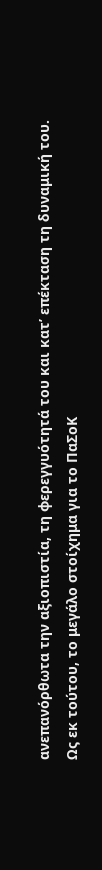ανεπανόρθωτα την αξιοπιστία, τη φερεγγυότητά του και κατ’ επέκταση τη δυναμική του.
Ως εκ τούτου, το μεγάλο στοίχημα για το ΠαΣοΚ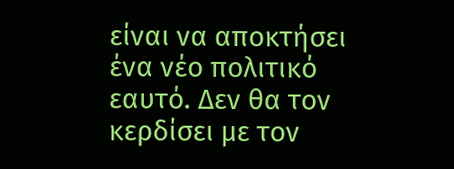είναι να αποκτήσει ένα νέο πολιτικό εαυτό. Δεν θα τον κερδίσει με τον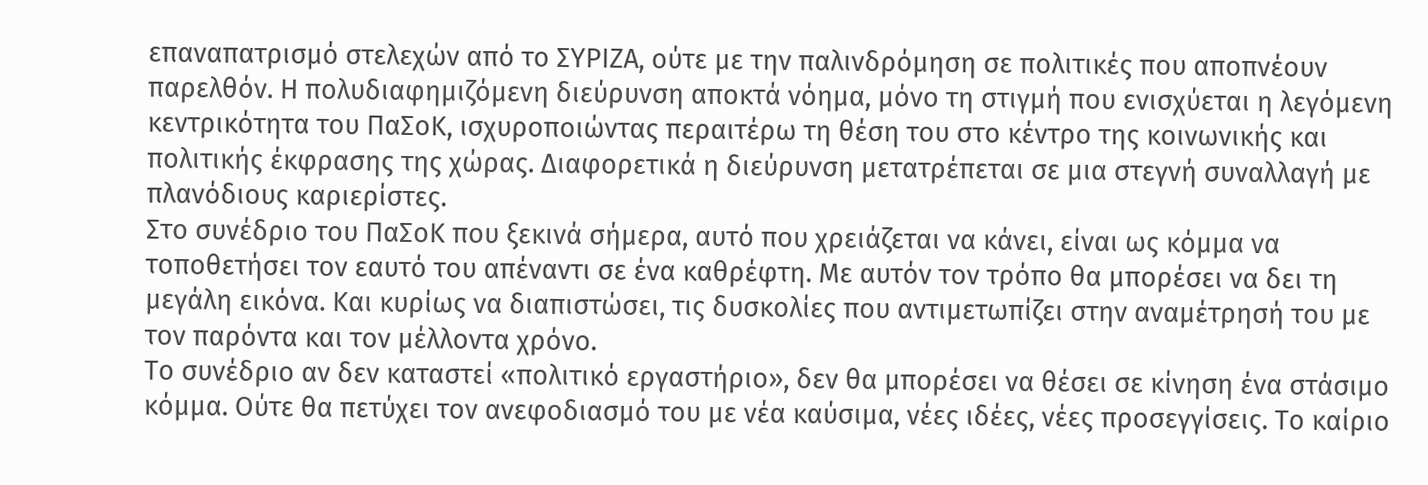επαναπατρισμό στελεχών από το ΣΥΡΙΖΑ, ούτε με την παλινδρόμηση σε πολιτικές που αποπνέουν παρελθόν. Η πολυδιαφημιζόμενη διεύρυνση αποκτά νόημα, μόνο τη στιγμή που ενισχύεται η λεγόμενη κεντρικότητα του ΠαΣοΚ, ισχυροποιώντας περαιτέρω τη θέση του στο κέντρο της κοινωνικής και πολιτικής έκφρασης της χώρας. Διαφορετικά η διεύρυνση μετατρέπεται σε μια στεγνή συναλλαγή με πλανόδιους καριερίστες.
Στο συνέδριο του ΠαΣοΚ που ξεκινά σήμερα, αυτό που χρειάζεται να κάνει, είναι ως κόμμα να τοποθετήσει τον εαυτό του απέναντι σε ένα καθρέφτη. Με αυτόν τον τρόπο θα μπορέσει να δει τη μεγάλη εικόνα. Και κυρίως να διαπιστώσει, τις δυσκολίες που αντιμετωπίζει στην αναμέτρησή του με τον παρόντα και τον μέλλοντα χρόνο.
Το συνέδριο αν δεν καταστεί «πολιτικό εργαστήριο», δεν θα μπορέσει να θέσει σε κίνηση ένα στάσιμο κόμμα. Ούτε θα πετύχει τον ανεφοδιασμό του με νέα καύσιμα, νέες ιδέες, νέες προσεγγίσεις. Το καίριο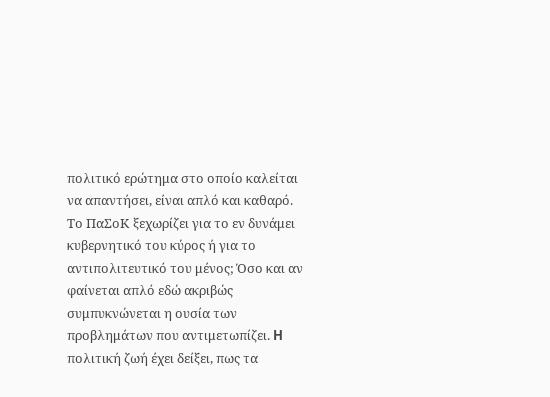πολιτικό ερώτημα στο οποίο καλείται να απαντήσει, είναι απλό και καθαρό. Το ΠαΣοΚ ξεχωρίζει για το εν δυνάμει κυβερνητικό του κύρος ή για το αντιπολιτευτικό του μένος; Όσο και αν φαίνεται απλό εδώ ακριβώς συμπυκνώνεται η ουσία των προβλημάτων που αντιμετωπίζει. H πολιτική ζωή έχει δείξει, πως τα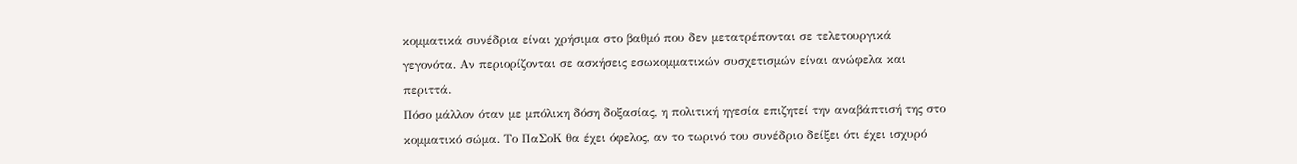κομματικά συνέδρια είναι χρήσιμα στο βαθμό που δεν μετατρέπονται σε τελετουργικά γεγονότα. Αν περιορίζονται σε ασκήσεις εσωκομματικών συσχετισμών είναι ανώφελα και περιττά.
Πόσο μάλλον όταν με μπόλικη δόση δοξασίας, η πολιτική ηγεσία επιζητεί την αναβάπτισή της στο κομματικό σώμα. Το ΠαΣοΚ θα έχει όφελος, αν το τωρινό του συνέδριο δείξει ότι έχει ισχυρό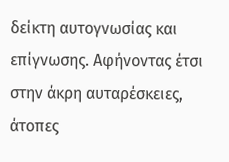δείκτη αυτογνωσίας και επίγνωσης. Αφήνοντας έτσι στην άκρη αυταρέσκειες, άτοπες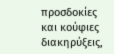προσδοκίες και κούφιες διακηρύξεις,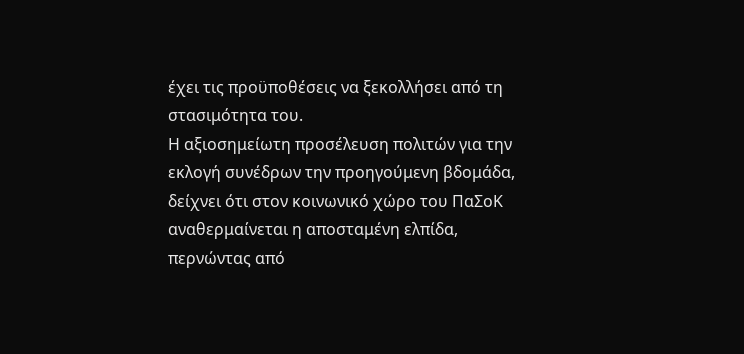έχει τις προϋποθέσεις να ξεκολλήσει από τη στασιμότητα του.
Η αξιοσημείωτη προσέλευση πολιτών για την εκλογή συνέδρων την προηγούμενη βδομάδα, δείχνει ότι στον κοινωνικό χώρο του ΠαΣοΚ αναθερμαίνεται η αποσταμένη ελπίδα, περνώντας από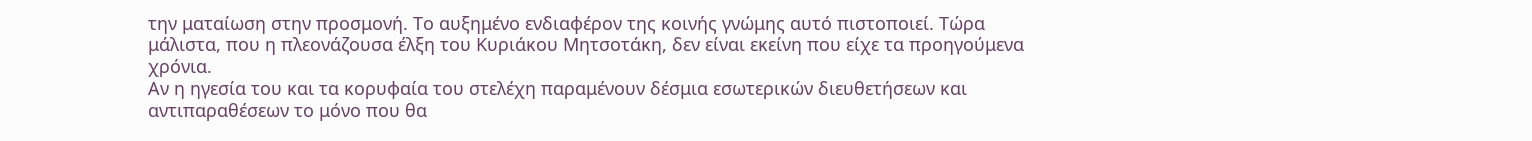την ματαίωση στην προσμονή. Το αυξημένο ενδιαφέρον της κοινής γνώμης αυτό πιστοποιεί. Τώρα μάλιστα, που η πλεονάζουσα έλξη του Κυριάκου Μητσοτάκη, δεν είναι εκείνη που είχε τα προηγούμενα χρόνια.
Αν η ηγεσία του και τα κορυφαία του στελέχη παραμένουν δέσμια εσωτερικών διευθετήσεων και αντιπαραθέσεων το μόνο που θα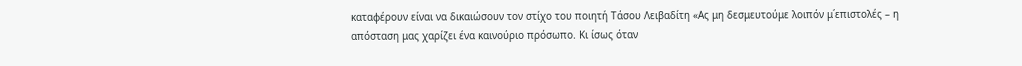καταφέρουν είναι να δικαιώσουν τον στίχο του ποιητή Τάσου Λειβαδίτη «Ας μη δεσμευτούμε λοιπόν μ΄επιστολές – η απόσταση μας χαρίζει ένα καινούριο πρόσωπο. Κι ίσως όταν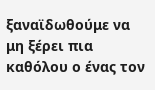ξαναϊδωθούμε να μη ξέρει πια καθόλου ο ένας τον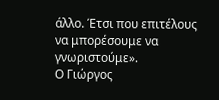άλλο. Έτσι που επιτέλους να μπορέσουμε να γνωριστούμε».
Ο Γιώργος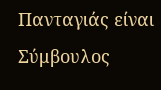Πανταγιάς είναι Σύμβουλος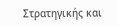Στρατηγικής και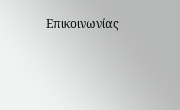Επικοινωνίας